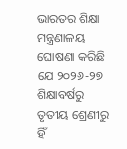ଭାରତର ଶିକ୍ଷା ମନ୍ତ୍ରଣାଳୟ ଘୋଷଣା କରିଛି ଯେ ୨୦୨୬-୨୭ ଶିକ୍ଷାବର୍ଷରୁ ତୃତୀୟ ଶ୍ରେଣୀରୁ ହିଁ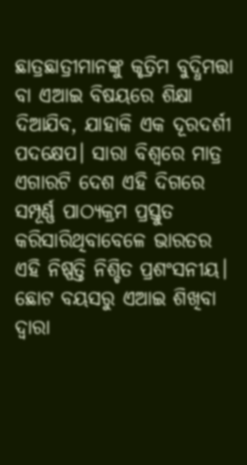ଛାତ୍ରଛାତ୍ରୀମାନଙ୍କୁ କୃତ୍ରିମ ବୁଦ୍ଧିମତ୍ତା ବା ଏଆଇ ବିଷୟରେ ଶିକ୍ଷା ଦିଆଯିବ, ଯାହାକି ଏକ ଦୂରଦର୍ଶୀ ପଦକ୍ଷେପ। ସାରା ବିଶ୍ୱରେ ମାତ୍ର ଏଗାରଟି ଦେଶ ଏହି ଦିଗରେ ସମ୍ପୂର୍ଣ୍ଣ ପାଠ୍ୟକ୍ରମ ପ୍ରସ୍ତୁତ କରିସାରିଥିବାବେଳେ ଭାରତର ଏହି ନିଷ୍ପତ୍ତି ନିଶ୍ଚିତ ପ୍ରଶଂସନୀୟ। ଛୋଟ ବୟସରୁ ଏଆଇ ଶିଖିବା ଦ୍ୱାରା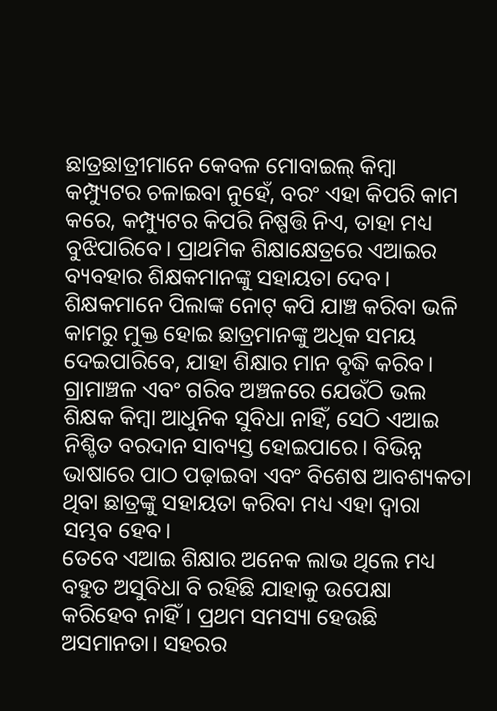ଛାତ୍ରଛାତ୍ରୀମାନେ କେବଳ ମୋବାଇଲ୍ କିମ୍ବା କମ୍ପ୍ୟୁଟର ଚଳାଇବା ନୁହେଁ, ବରଂ ଏହା କିପରି କାମ କରେ, କମ୍ପ୍ୟୁଟର କିପରି ନିଷ୍ପତ୍ତି ନିଏ, ତାହା ମଧ୍ୟ ବୁଝିପାରିବେ। ପ୍ରାଥମିକ ଶିକ୍ଷାକ୍ଷେତ୍ରରେ ଏଆଇର ବ୍ୟବହାର ଶିକ୍ଷକମାନଙ୍କୁ ସହାୟତା ଦେବ। ଶିକ୍ଷକମାନେ ପିଲାଙ୍କ ନୋଟ୍ କପି ଯାଞ୍ଚ କରିବା ଭଳି କାମରୁ ମୁକ୍ତ ହୋଇ ଛାତ୍ରମାନଙ୍କୁ ଅଧିକ ସମୟ ଦେଇପାରିବେ, ଯାହା ଶିକ୍ଷାର ମାନ ବୃଦ୍ଧି କରିବ। ଗ୍ରାମାଞ୍ଚଳ ଏବଂ ଗରିବ ଅଞ୍ଚଳରେ ଯେଉଁଠି ଭଲ ଶିକ୍ଷକ କିମ୍ବା ଆଧୁନିକ ସୁବିଧା ନାହିଁ, ସେଠି ଏଆଇ ନିଶ୍ଚିତ ବରଦାନ ସାବ୍ୟସ୍ତ ହୋଇପାରେ। ବିଭିନ୍ନ ଭାଷାରେ ପାଠ ପଢ଼ାଇବା ଏବଂ ବିଶେଷ ଆବଶ୍ୟକତା ଥିବା ଛାତ୍ରଙ୍କୁ ସହାୟତା କରିବା ମଧ୍ୟ ଏହା ଦ୍ୱାରା ସମ୍ଭବ ହେବ।
ତେବେ ଏଆଇ ଶିକ୍ଷାର ଅନେକ ଲାଭ ଥିଲେ ମଧ୍ୟ ବହୁତ ଅସୁବିଧା ବି ରହିଛି ଯାହାକୁ ଉପେକ୍ଷା କରିହେବ ନାହିଁ। ପ୍ରଥମ ସମସ୍ୟା ହେଉଛି ଅସମାନତା। ସହରର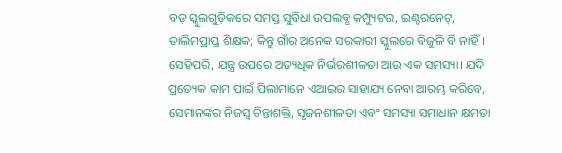ବଡ଼ ସ୍କୁଲଗୁଡ଼ିକରେ ସମସ୍ତ ସୁବିଧା ଉପଲବ୍ଧ କମ୍ପ୍ୟୁଟର, ଇଣ୍ଟରନେଟ୍, ତାଲିମପ୍ରାପ୍ତ ଶିକ୍ଷକ; କିନ୍ତୁ ଗାଁର ଅନେକ ସରକାରୀ ସ୍କୁଲରେ ବିଜୁଳି ବି ନାହିଁ। ସେହିପରି, ଯନ୍ତ୍ର ଉପରେ ଅତ୍ୟଧିକ ନିର୍ଭରଶୀଳତା ଆଉ ଏକ ସମସ୍ୟା। ଯଦି ପ୍ରତ୍ୟେକ କାମ ପାଇଁ ପିଲାମାନେ ଏଆଇର ସାହାଯ୍ୟ ନେବା ଆରମ୍ଭ କରିବେ, ସେମାନଙ୍କର ନିଜସ୍ୱ ଚିନ୍ତାଶକ୍ତି, ସୃଜନଶୀଳତା ଏବଂ ସମସ୍ୟା ସମାଧାନ କ୍ଷମତା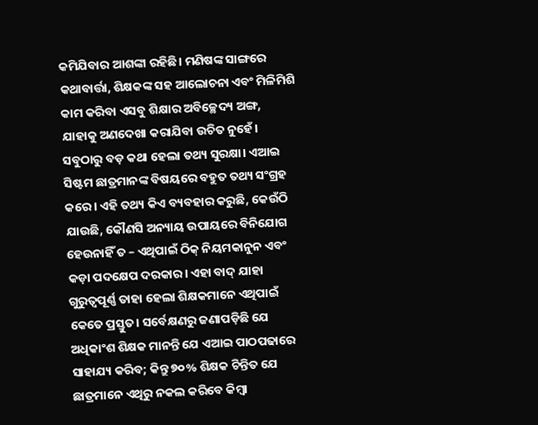କମିଯିବାର ଆଶଙ୍କା ରହିଛି। ମଣିଷଙ୍କ ସାଙ୍ଗରେ କଥାବାର୍ତ୍ତା, ଶିକ୍ଷକଙ୍କ ସହ ଆଲୋଚନା ଏବଂ ମିଳିମିଶି କାମ କରିବା ଏସବୁ ଶିକ୍ଷାର ଅବିଚ୍ଛେଦ୍ୟ ଅଙ୍ଗ, ଯାହାକୁ ଅଣଦେଖା କରାଯିବା ଉଚିତ ନୁହେଁ।
ସବୁଠାରୁ ବଡ଼ କଥା ହେଲା ତଥ୍ୟ ସୁରକ୍ଷା। ଏଆଇ ସିଷ୍ଟମ ଛାତ୍ରମାନଙ୍କ ବିଷୟରେ ବହୁତ ତଥ୍ୟ ସଂଗ୍ରହ କରେ। ଏହି ତଥ୍ୟ କିଏ ବ୍ୟବହାର କରୁଛି, କେଉଁଠି ଯାଉଛି, କୌଣସି ଅନ୍ୟାୟ ଉପାୟରେ ବିନିଯୋଗ ହେଉନାହିଁ ତ – ଏଥିପାଇଁ ଠିକ୍ ନିୟମକାନୁନ ଏବଂ କଡ଼ା ପଦକ୍ଷେପ ଦରକାର। ଏହା ବାଦ୍ ଯାହା ଗୁରୁତ୍ୱପୂର୍ଣ୍ଣ ତାହା ହେଲା ଶିକ୍ଷକମାନେ ଏଥିପାଇଁ କେତେ ପ୍ରସ୍ତୁତ। ସର୍ବେକ୍ଷଣରୁ ଜଣାପଡ଼ିଛି ଯେ ଅଧିକାଂଶ ଶିକ୍ଷକ ମାନନ୍ତି ଯେ ଏଆଇ ପାଠପଢାରେ ସାହାଯ୍ୟ କରିବ; କିନ୍ତୁ ୭୦% ଶିକ୍ଷକ ଚିନ୍ତିତ ଯେ ଛାତ୍ରମାନେ ଏଥିରୁ ନକଲ କରିବେ କିମ୍ବା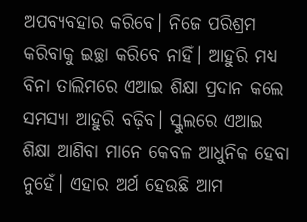ଅପବ୍ୟବହାର କରିବେ। ନିଜେ ପରିଶ୍ରମ କରିବାକୁ ଇଚ୍ଛା କରିବେ ନାହିଁ। ଆହୁରି ମଧ୍ୟ ବିନା ତାଲିମରେ ଏଆଇ ଶିକ୍ଷା ପ୍ରଦାନ କଲେ ସମସ୍ୟା ଆହୁରି ବଢ଼ିବ। ସ୍କୁଲରେ ଏଆଇ ଶିକ୍ଷା ଆଣିବା ମାନେ କେବଳ ଆଧୁନିକ ହେବା ନୁହେଁ। ଏହାର ଅର୍ଥ ହେଉଛି ଆମ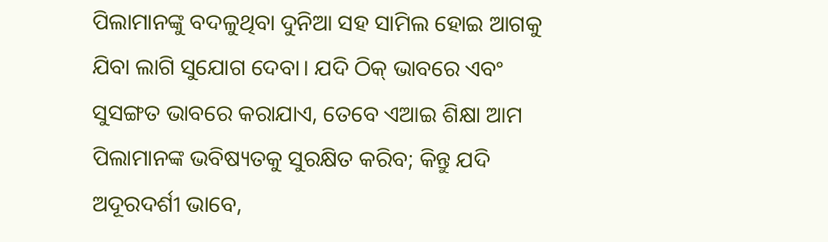ପିଲାମାନଙ୍କୁ ବଦଳୁଥିବା ଦୁନିଆ ସହ ସାମିଲ ହୋଇ ଆଗକୁ ଯିବା ଲାଗି ସୁଯୋଗ ଦେବା। ଯଦି ଠିକ୍ ଭାବରେ ଏବଂ ସୁସଙ୍ଗତ ଭାବରେ କରାଯାଏ, ତେବେ ଏଆଇ ଶିକ୍ଷା ଆମ ପିଲାମାନଙ୍କ ଭବିଷ୍ୟତକୁ ସୁରକ୍ଷିତ କରିବ; କିନ୍ତୁ ଯଦି ଅଦୂରଦର୍ଶୀ ଭାବେ,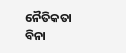ନୈତିକତା ବିନା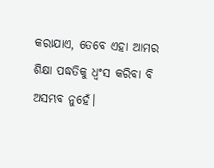କରାଯାଏ, ତେବେ ଏହା ଆମର ଶିକ୍ଷା ପଦ୍ଧତିକୁ ଧ୍ବଂସ କରିବା ବି ଅସମ୍ଭବ ନୁହେଁ।